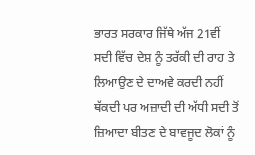ਭਾਰਤ ਸਰਕਾਰ ਜਿੱਥੇ ਅੱਜ 21ਵੀਂ ਸਦੀ ਵਿੱਚ ਦੇਸ਼ ਨੂੰ ਤਰੱਕੀ ਦੀ ਰਾਹ ਤੇ ਲਿਆਉਣ ਦੇ ਦਾਅਵੇ ਕਰਦੀ ਨਹੀਂ ਥੱਕਦੀ ਪਰ ਅਜ਼ਾਦੀ ਦੀ ਅੱਧੀ ਸਦੀ ਤੋਂ ਜ਼ਿਆਦਾ ਬੀਤਣ ਦੇ ਬਾਵਜੂਦ ਲੋਕਾਂ ਨੂੰ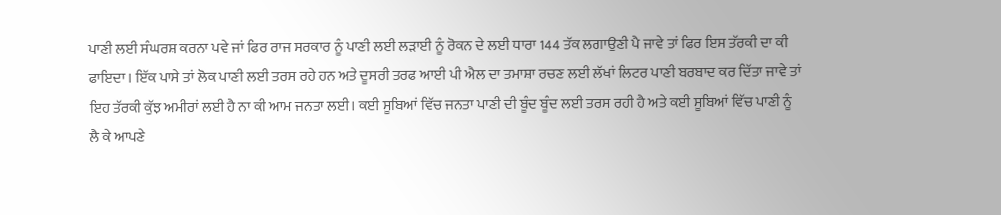ਪਾਣੀ ਲਈ ਸੰਘਰਸ਼ ਕਰਨਾ ਪਵੇ ਜਾਂ ਫਿਰ ਰਾਜ ਸਰਕਾਰ ਨੂੰ ਪਾਣੀ ਲਈ ਲੜਾਈ ਨੂੰ ਰੋਕਨ ਦੇ ਲਈ ਧਾਰਾ 144 ਤੱਕ ਲਗਾਉਣੀ ਪੈ ਜਾਵੇ ਤਾਂ ਫਿਰ ਇਸ ਤੱਰਕੀ ਦਾ ਕੀ ਫਾਇਦਾ। ਇੱਕ ਪਾਸੇ ਤਾਂ ਲੋਕ ਪਾਣੀ ਲਈ ਤਰਸ ਰਹੇ ਹਨ ਅਤੇ ਦੂਸਰੀ ਤਰਫ ਆਈ ਪੀ ਐਲ ਦਾ ਤਮਾਸ਼ਾ ਰਚਣ ਲਈ ਲੱਖਾਂ ਲਿਟਰ ਪਾਣੀ ਬਰਬਾਦ ਕਰ ਦਿੱਤਾ ਜਾਵੇ ਤਾਂ ਇਹ ਤੱਰਕੀ ਕੁੱਝ ਅਮੀਰਾਂ ਲਈ ਹੈ ਨਾ ਕੀ ਆਮ ਜਨਤਾ ਲਈ। ਕਈ ਸੂਬਿਆਂ ਵਿੱਚ ਜਨਤਾ ਪਾਣੀ ਦੀ ਬੂੰਦ ਬੂੰਦ ਲਈ ਤਰਸ ਰਹੀ ਹੈ ਅਤੇ ਕਈ ਸੂਬਿਆਂ ਵਿੱਚ ਪਾਣੀ ਨੂੰ ਲੈ ਕੇ ਆਪਣੇ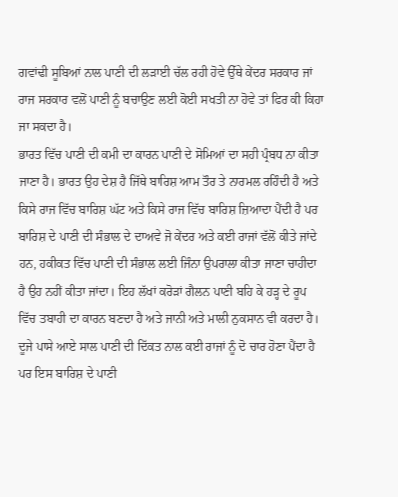ਗਵਾਂਢੀ ਸੂਬਿਆਂ ਨਾਲ ਪਾਣੀ ਦੀ ਲੜਾਈ ਚੱਲ ਰਹੀ ਹੋਵੇ ਉੱਥੇ ਕੇਂਦਰ ਸਰਕਾਰ ਜਾਂ ਰਾਜ ਸਰਕਾਰ ਵਲੋਂ ਪਾਣੀ ਨੂੰ ਬਚਾਉਣ ਲਈ ਕੋਈ ਸਖਤੀ ਨਾ ਹੋਵੇ ਤਾਂ ਫਿਰ ਕੀ ਕਿਹਾ ਜਾ ਸਕਦਾ ਹੈ।
ਭਾਰਤ ਵਿੱਚ ਪਾਣੀ ਦੀ ਕਮੀ ਦਾ ਕਾਰਨ ਪਾਣੀ ਦੇ ਸੋਮਿਆਂ ਦਾ ਸਹੀ ਪ੍ਰੰਬਧ ਨਾ ਕੀਤਾ ਜਾਣਾ ਹੈ। ਭਾਰਤ ਉਹ ਦੇਸ਼ ਹੈ ਜਿੱਥੇ ਬਾਰਿਸ਼ ਆਮ ਤੌਰ ਤੇ ਨਾਰਮਲ ਰਹਿੰਦੀ ਹੈ ਅਤੇ ਕਿਸੇ ਰਾਜ ਵਿੱਚ ਬਾਰਿਸ਼ ਘੱਟ ਅਤੇ ਕਿਸੇ ਰਾਜ ਵਿੱਚ ਬਾਰਿਸ਼ ਜ਼ਿਆਦਾ ਪੈਂਦੀ ਹੈ ਪਰ ਬਾਰਿਸ਼ ਦੇ ਪਾਣੀ ਦੀ ਸੰਭਾਲ ਦੇ ਦਾਅਵੇ ਜੋ ਕੇਂਦਰ ਅਤੇ ਕਈ ਰਾਜਾਂ ਵੱਲੋਂ ਕੀਤੇ ਜਾਂਦੇ ਹਨ, ਹਕੀਕਤ ਵਿੱਚ ਪਾਣੀ ਦੀ ਸੰਭਾਲ ਲਈ ਜਿੰਨਾ ਉਪਰਾਲਾ ਕੀਤਾ ਜਾਣਾ ਚਾਹੀਦਾ ਹੈ ਉਹ ਨਹੀਂ ਕੀਤਾ ਜਾਂਦਾ। ਇਹ ਲੱਖਾਂ ਕਰੋੜਾਂ ਗੈਲਨ ਪਾਣੀ ਬਹਿ ਕੇ ਹੜ੍ਹ ਦੇ ਰੂਪ ਵਿੱਚ ਤਬਾਹੀ ਦਾ ਕਾਰਨ ਬਣਦਾ ਹੈ ਅਤੇ ਜਾਨੀ ਅਤੇ ਮਾਲੀ ਨੁਕਸਾਨ ਵੀ ਕਰਦਾ ਹੈ। ਦੂਜੇ ਪਾਸੇ ਆਏ ਸਾਲ ਪਾਣੀ ਦੀ ਦਿੱਕਤ ਨਾਲ ਕਈ ਰਾਜਾਂ ਨੂੰ ਦੋ ਚਾਰ ਹੋਣਾ ਪੈਂਦਾ ਹੈ ਪਰ ਇਸ ਬਾਰਿਸ਼ ਦੇ ਪਾਣੀ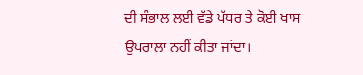ਦੀ ਸੰਭਾਲ ਲਈ ਵੱਡੇ ਪੱਧਰ ਤੇ ਕੋਈ ਖਾਸ ਉਪਰਾਲਾ ਨਹੀਂ ਕੀਤਾ ਜਾਂਦਾ।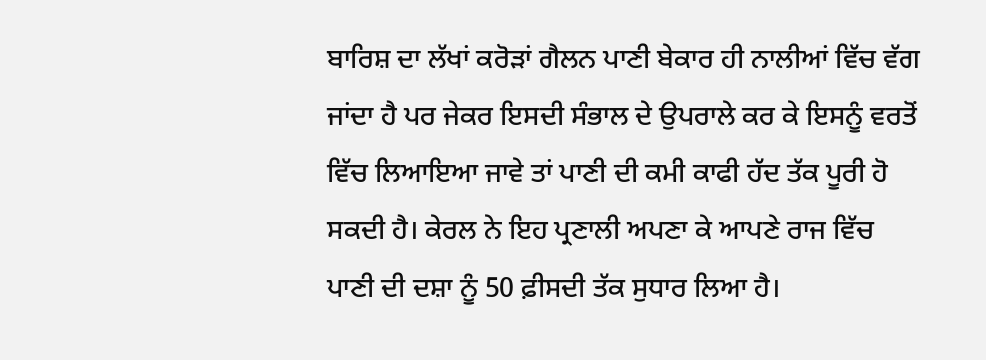ਬਾਰਿਸ਼ ਦਾ ਲੱਖਾਂ ਕਰੋੜਾਂ ਗੈਲਨ ਪਾਣੀ ਬੇਕਾਰ ਹੀ ਨਾਲੀਆਂ ਵਿੱਚ ਵੱਗ ਜਾਂਦਾ ਹੈ ਪਰ ਜੇਕਰ ਇਸਦੀ ਸੰਭਾਲ ਦੇ ਉਪਰਾਲੇ ਕਰ ਕੇ ਇਸਨੂੰ ਵਰਤੋਂ ਵਿੱਚ ਲਿਆਇਆ ਜਾਵੇ ਤਾਂ ਪਾਣੀ ਦੀ ਕਮੀ ਕਾਫੀ ਹੱਦ ਤੱਕ ਪੂਰੀ ਹੋ ਸਕਦੀ ਹੈ। ਕੇਰਲ ਨੇ ਇਹ ਪ੍ਰਣਾਲੀ ਅਪਣਾ ਕੇ ਆਪਣੇ ਰਾਜ ਵਿੱਚ ਪਾਣੀ ਦੀ ਦਸ਼ਾ ਨੂੰ 50 ਫ਼ੀਸਦੀ ਤੱਕ ਸੁਧਾਰ ਲਿਆ ਹੈ।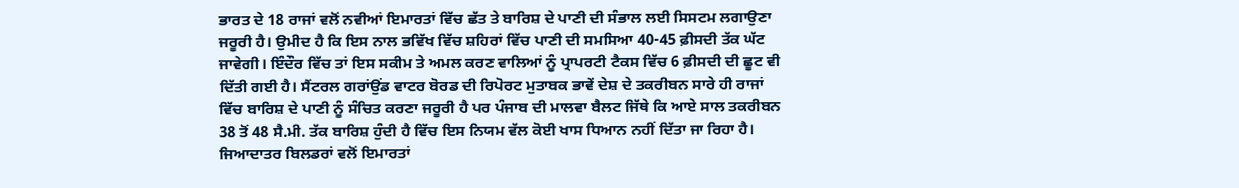ਭਾਰਤ ਦੇ 18 ਰਾਜਾਂ ਵਲੋਂ ਨਵੀਆਂ ਇਮਾਰਤਾਂ ਵਿੱਚ ਛੱਤ ਤੇ ਬਾਰਿਸ਼ ਦੇ ਪਾਣੀ ਦੀ ਸੰਭਾਲ ਲਈ ਸਿਸਟਮ ਲਗਾਉਣਾ ਜਰੂਰੀ ਹੈ। ਉਮੀਦ ਹੈ ਕਿ ਇਸ ਨਾਲ ਭਵਿੱਖ ਵਿੱਚ ਸ਼ਹਿਰਾਂ ਵਿੱਚ ਪਾਣੀ ਦੀ ਸਮਸਿਆ 40-45 ਫ਼ੀਸਦੀ ਤੱਕ ਘੱਟ ਜਾਵੇਗੀ। ਇੰਦੌਰ ਵਿੱਚ ਤਾਂ ਇਸ ਸਕੀਮ ਤੇ ਅਮਲ ਕਰਣ ਵਾਲਿਆਂ ਨੂੰ ਪ੍ਰਾਪਰਟੀ ਟੈਕਸ ਵਿੱਚ 6 ਫ਼ੀਸਦੀ ਦੀ ਛੂਟ ਵੀ ਦਿੱਤੀ ਗਈ ਹੈ। ਸੈਂਟਰਲ ਗਰਾਂਉਂਡ ਵਾਟਰ ਬੋਰਡ ਦੀ ਰਿਪੋਰਟ ਮੁਤਾਬਕ ਭਾਵੇਂ ਦੇਸ਼ ਦੇ ਤਕਰੀਬਨ ਸਾਰੇ ਹੀ ਰਾਜਾਂ ਵਿੱਚ ਬਾਰਿਸ਼ ਦੇ ਪਾਣੀ ਨੂੰ ਸੰਚਿਤ ਕਰਣਾ ਜਰੂਰੀ ਹੈ ਪਰ ਪੰਜਾਬ ਦੀ ਮਾਲਵਾ ਬੈਲਟ ਜਿੱਥੇ ਕਿ ਆਏ ਸਾਲ ਤਕਰੀਬਨ 38 ਤੋਂ 48 ਸੈ.ਮੀ. ਤੱਕ ਬਾਰਿਸ਼ ਹੁੰਦੀ ਹੈ ਵਿੱਚ ਇਸ ਨਿਯਮ ਵੱਲ ਕੋਈ ਖਾਸ ਧਿਆਨ ਨਹੀਂ ਦਿੱਤਾ ਜਾ ਰਿਹਾ ਹੈ। ਜਿਆਦਾਤਰ ਬਿਲਡਰਾਂ ਵਲੋਂ ਇਮਾਰਤਾਂ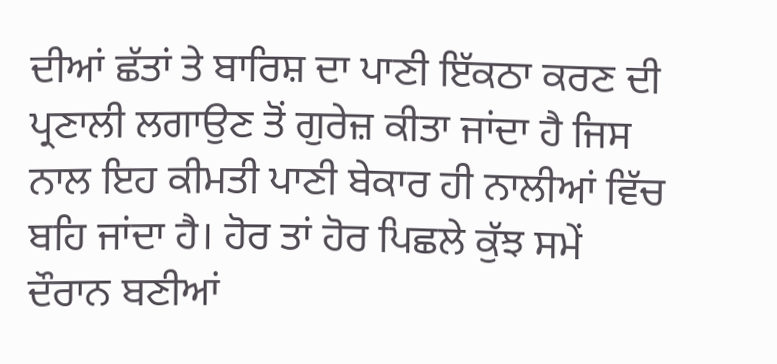ਦੀਆਂ ਛੱਤਾਂ ਤੇ ਬਾਰਿਸ਼ ਦਾ ਪਾਣੀ ਇੱਕਠਾ ਕਰਣ ਦੀ ਪ੍ਰਣਾਲੀ ਲਗਾਉਣ ਤੋਂ ਗੁਰੇਜ਼ ਕੀਤਾ ਜਾਂਦਾ ਹੈ ਜਿਸ ਨਾਲ ਇਹ ਕੀਮਤੀ ਪਾਣੀ ਬੇਕਾਰ ਹੀ ਨਾਲੀਆਂ ਵਿੱਚ ਬਹਿ ਜਾਂਦਾ ਹੈ। ਹੋਰ ਤਾਂ ਹੋਰ ਪਿਛਲੇ ਕੁੱਝ ਸਮੇਂ ਦੌਰਾਨ ਬਣੀਆਂ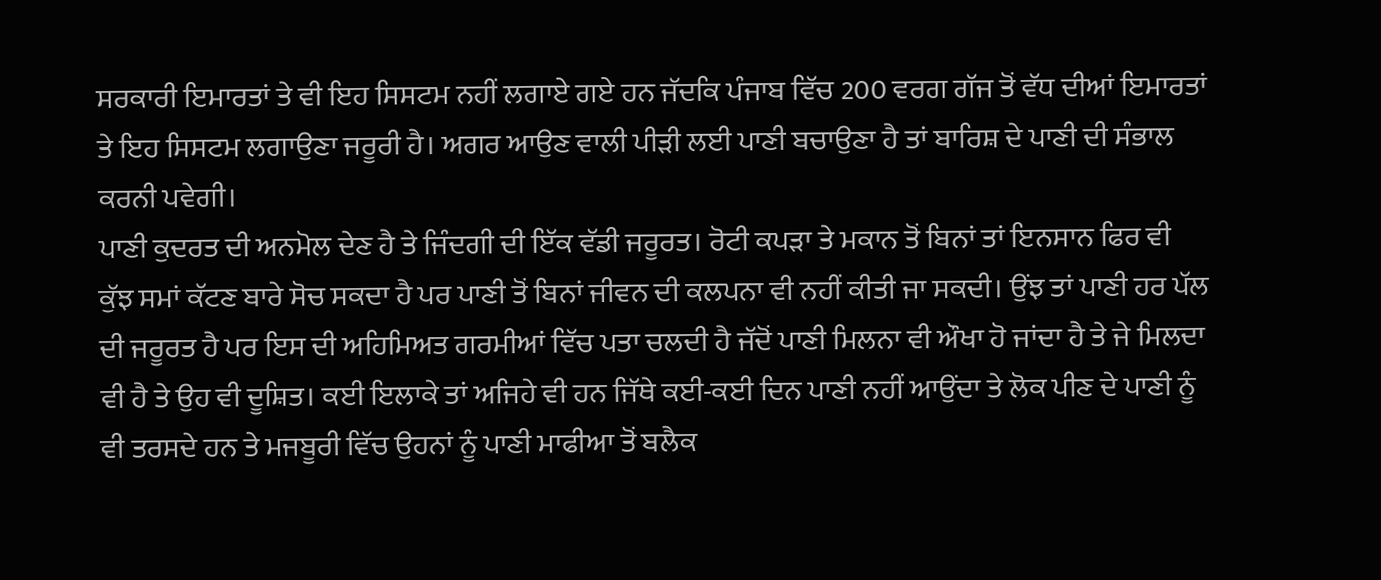ਸਰਕਾਰੀ ਇਮਾਰਤਾਂ ਤੇ ਵੀ ਇਹ ਸਿਸਟਮ ਨਹੀਂ ਲਗਾਏ ਗਏ ਹਨ ਜੱਦਕਿ ਪੰਜਾਬ ਵਿੱਚ 200 ਵਰਗ ਗੱਜ ਤੋਂ ਵੱਧ ਦੀਆਂ ਇਮਾਰਤਾਂ ਤੇ ਇਹ ਸਿਸਟਮ ਲਗਾਉਣਾ ਜਰੂਰੀ ਹੈ। ਅਗਰ ਆਉਣ ਵਾਲੀ ਪੀੜੀ ਲਈ ਪਾਣੀ ਬਚਾਉਣਾ ਹੈ ਤਾਂ ਬਾਰਿਸ਼ ਦੇ ਪਾਣੀ ਦੀ ਸੰਭਾਲ ਕਰਨੀ ਪਵੇਗੀ।
ਪਾਣੀ ਕੁਦਰਤ ਦੀ ਅਨਮੋਲ ਦੇਣ ਹੈ ਤੇ ਜਿੰਦਗੀ ਦੀ ਇੱਕ ਵੱਡੀ ਜਰੂਰਤ। ਰੋਟੀ ਕਪੜਾ ਤੇ ਮਕਾਨ ਤੋਂ ਬਿਨਾਂ ਤਾਂ ਇਨਸਾਨ ਫਿਰ ਵੀ ਕੁੱਝ ਸਮਾਂ ਕੱਟਣ ਬਾਰੇ ਸੋਚ ਸਕਦਾ ਹੈ ਪਰ ਪਾਣੀ ਤੋਂ ਬਿਨਾਂ ਜੀਵਨ ਦੀ ਕਲਪਨਾ ਵੀ ਨਹੀਂ ਕੀਤੀ ਜਾ ਸਕਦੀ। ਉਂਝ ਤਾਂ ਪਾਣੀ ਹਰ ਪੱਲ ਦੀ ਜਰੂਰਤ ਹੈ ਪਰ ਇਸ ਦੀ ਅਹਿਮਿਅਤ ਗਰਮੀਆਂ ਵਿੱਚ ਪਤਾ ਚਲਦੀ ਹੈ ਜੱਦੋਂ ਪਾਣੀ ਮਿਲਨਾ ਵੀ ਔਖਾ ਹੋ ਜਾਂਦਾ ਹੈ ਤੇ ਜੇ ਮਿਲਦਾ ਵੀ ਹੈ ਤੇ ਉਹ ਵੀ ਦੂਸ਼ਿਤ। ਕਈ ਇਲਾਕੇ ਤਾਂ ਅਜਿਹੇ ਵੀ ਹਨ ਜਿੱਥੇ ਕਈ-ਕਈ ਦਿਨ ਪਾਣੀ ਨਹੀਂ ਆਉਂਦਾ ਤੇ ਲੋਕ ਪੀਣ ਦੇ ਪਾਣੀ ਨੂੰ ਵੀ ਤਰਸਦੇ ਹਨ ਤੇ ਮਜਬੂਰੀ ਵਿੱਚ ਉਹਨਾਂ ਨੂੰ ਪਾਣੀ ਮਾਫੀਆ ਤੋਂ ਬਲੈਕ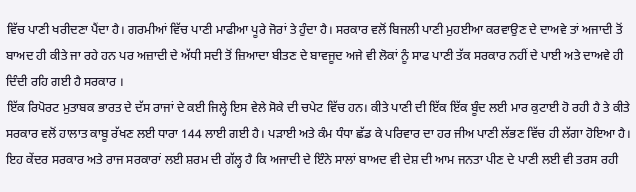ਵਿੱਚ ਪਾਣੀ ਖਰੀਦਣਾ ਪੈਂਦਾ ਹੈ। ਗਰਮੀਆਂ ਵਿੱਚ ਪਾਣੀ ਮਾਫੀਆ ਪੂਰੇ ਜੋਰਾਂ ਤੇ ਹੁੰਦਾ ਹੈ। ਸਰਕਾਰ ਵਲੋਂ ਬਿਜਲੀ ਪਾਣੀ ਮੁਹਈਆ ਕਰਵਾਉਣ ਦੇ ਦਾਅਵੇ ਤਾਂ ਅਜਾਦੀ ਤੋਂ ਬਾਅਦ ਹੀ ਕੀਤੇ ਜਾ ਰਹੇ ਹਨ ਪਰ ਅਜ਼ਾਦੀ ਦੇ ਅੱਧੀ ਸਦੀ ਤੋਂ ਜ਼ਿਆਦਾ ਬੀਤਣ ਦੇ ਬਾਵਜੂਦ ਅਜੇ ਵੀ ਲੋਕਾਂ ਨੂੰ ਸਾਫ ਪਾਣੀ ਤੱਕ ਸਰਕਾਰ ਨਹੀਂ ਦੇ ਪਾਈ ਅਤੇ ਦਾਅਵੇ ਹੀ ਦਿੰਦੀ ਰਹਿ ਗਈ ਹੈ ਸਰਕਾਰ ।
ਇੱਕ ਰਿਪੋਰਟ ਮੁਤਾਬਕ ਭਾਰਤ ਦੇ ਦੱਸ ਰਾਜਾਂ ਦੇ ਕਈ ਜਿਲ੍ਹੇ ਇਸ ਵੇਲੇ ਸੋਕੇ ਦੀ ਚਪੇਟ ਵਿੱਚ ਹਨ। ਕੀਤੇ ਪਾਣੀ ਦੀ ਇੱਕ ਇੱਕ ਬੂੰਦ ਲਈ ਮਾਰ ਕੁਟਾਈ ਹੋ ਰਹੀ ਹੈ ਤੇ ਕੀਤੇ ਸਰਕਾਰ ਵਲੋਂ ਹਾਲਾਤ ਕਾਬੂ ਰੱਖਣ ਲਈ ਧਾਰਾ 144 ਲਾਈ ਗਈ ਹੈ। ਪੜਾਈ ਅਤੇ ਕੰਮ ਧੰਧਾ ਛੱਡ ਕੇ ਪਰਿਵਾਰ ਦਾ ਹਰ ਜੀਅ ਪਾਣੀ ਲੱਭਣ ਵਿੱਚ ਹੀ ਲੱਗਾ ਹੋਇਆ ਹੈ। ਇਹ ਕੇਂਦਰ ਸਰਕਾਰ ਅਤੇ ਰਾਜ ਸਰਕਾਰਾਂ ਲਈ ਸ਼ਰਮ ਦੀ ਗੱਲ੍ਹ ਹੈ ਕਿ ਅਜਾਦੀ ਦੇ ਇੰਨੇ ਸਾਲਾਂ ਬਾਅਦ ਵੀ ਦੇਸ਼ ਦੀ ਆਮ ਜਨਤਾ ਪੀਣ ਦੇ ਪਾਣੀ ਲਈ ਵੀ ਤਰਸ ਰਹੀ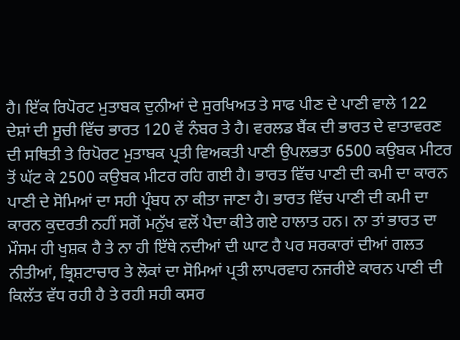ਹੈ। ਇੱਕ ਰਿਪੋਰਟ ਮੁਤਾਬਕ ਦੁਨੀਆਂ ਦੇ ਸੁਰਖਿਅਤ ਤੇ ਸਾਫ ਪੀਣ ਦੇ ਪਾਣੀ ਵਾਲੇ 122 ਦੇਸ਼ਾਂ ਦੀ ਸੂਚੀ ਵਿੱਚ ਭਾਰਤ 120 ਵੇਂ ਨੰਬਰ ਤੇ ਹੈ। ਵਰਲਡ ਬੈਂਕ ਦੀ ਭਾਰਤ ਦੇ ਵਾਤਾਵਰਣ ਦੀ ਸਥਿਤੀ ਤੇ ਰਿਪੋਰਟ ਮੁਤਾਬਕ ਪ੍ਰਤੀ ਵਿਅਕਤੀ ਪਾਣੀ ਉਪਲਭਤਾ 6500 ਕਉਬਕ ਮੀਟਰ ਤੋਂ ਘੱਟ ਕੇ 2500 ਕਉਬਕ ਮੀਟਰ ਰਹਿ ਗਈ ਹੈ। ਭਾਰਤ ਵਿੱਚ ਪਾਣੀ ਦੀ ਕਮੀ ਦਾ ਕਾਰਨ ਪਾਣੀ ਦੇ ਸੋਮਿਆਂ ਦਾ ਸਹੀ ਪ੍ਰੰਬਧ ਨਾ ਕੀਤਾ ਜਾਣਾ ਹੈ। ਭਾਰਤ ਵਿੱਚ ਪਾਣੀ ਦੀ ਕਮੀ ਦਾ ਕਾਰਨ ਕੁਦਰਤੀ ਨਹੀਂ ਸਗੋਂ ਮਨੁੱਖ ਵਲੋਂ ਪੈਦਾ ਕੀਤੇ ਗਏ ਹਾਲਾਤ ਹਨ। ਨਾ ਤਾਂ ਭਾਰਤ ਦਾ ਮੌਸਮ ਹੀ ਖੁਸ਼ਕ ਹੈ ਤੇ ਨਾ ਹੀ ਇੱਥੇ ਨਦੀਆਂ ਦੀ ਘਾਟ ਹੈ ਪਰ ਸਰਕਾਰਾਂ ਦੀਆਂ ਗਲਤ ਨੀਤੀਆਂ, ਭ੍ਰਿਸ਼ਟਾਚਾਰ ਤੇ ਲੋਕਾਂ ਦਾ ਸੋਮਿਆਂ ਪ੍ਰਤੀ ਲਾਪਰਵਾਹ ਨਜਰੀਏ ਕਾਰਨ ਪਾਣੀ ਦੀ ਕਿਲੱਤ ਵੱਧ ਰਹੀ ਹੈ ਤੇ ਰਹੀ ਸਹੀ ਕਸਰ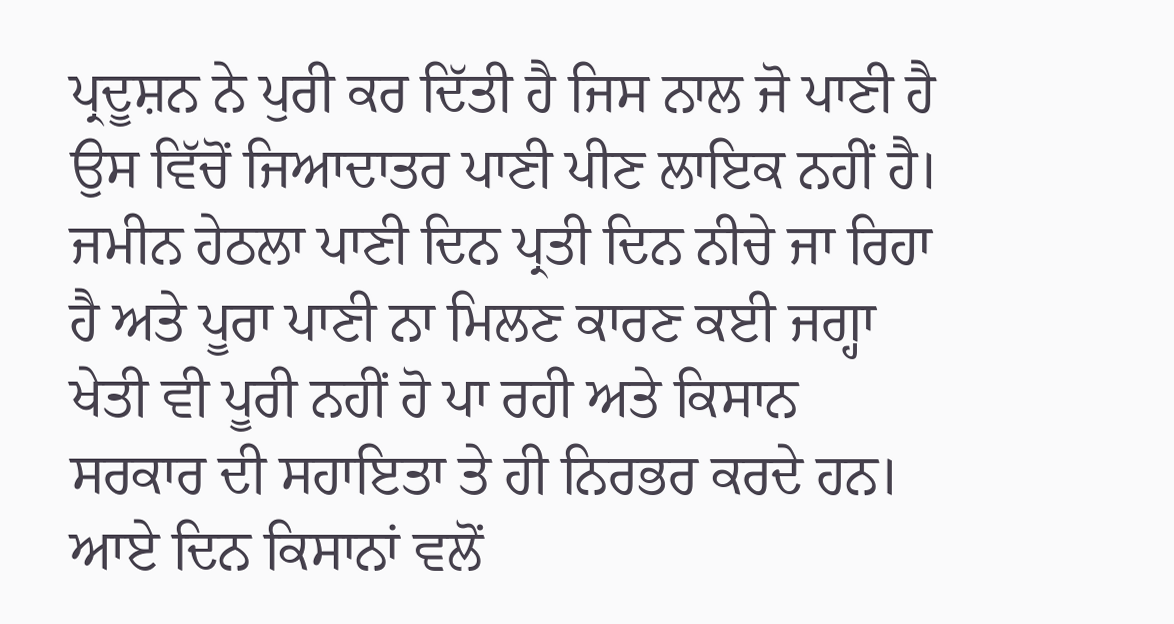ਪ੍ਰਦੂਸ਼ਨ ਨੇ ਪੁਰੀ ਕਰ ਦਿੱਤੀ ਹੈ ਜਿਸ ਨਾਲ ਜੋ ਪਾਣੀ ਹੈ ਉਸ ਵਿੱਚੋਂ ਜਿਆਦਾਤਰ ਪਾਣੀ ਪੀਣ ਲਾਇਕ ਨਹੀਂ ਹੈ। ਜਮੀਨ ਹੇਠਲਾ ਪਾਣੀ ਦਿਨ ਪ੍ਰਤੀ ਦਿਨ ਨੀਚੇ ਜਾ ਰਿਹਾ ਹੈ ਅਤੇ ਪੂਰਾ ਪਾਣੀ ਨਾ ਮਿਲਣ ਕਾਰਣ ਕਈ ਜਗ੍ਹਾ ਖੇਤੀ ਵੀ ਪੂਰੀ ਨਹੀਂ ਹੋ ਪਾ ਰਹੀ ਅਤੇ ਕਿਸਾਨ ਸਰਕਾਰ ਦੀ ਸਹਾਇਤਾ ਤੇ ਹੀ ਨਿਰਭਰ ਕਰਦੇ ਹਨ। ਆਏ ਦਿਨ ਕਿਸਾਨਾਂ ਵਲੋਂ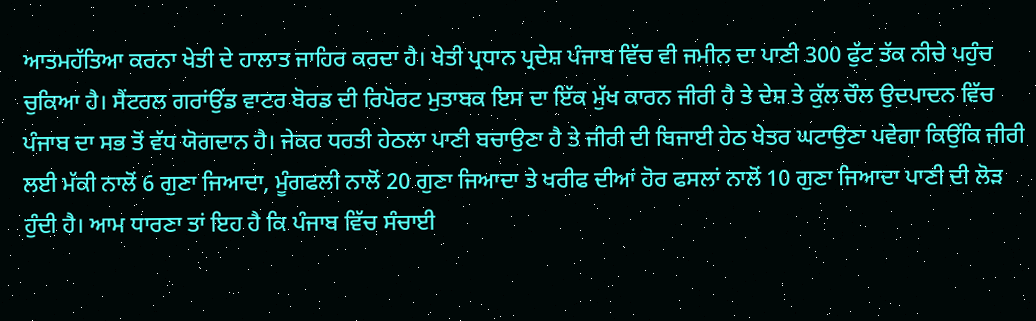ਆਤਮਹੱਤਿਆ ਕਰਨਾ ਖੇਤੀ ਦੇ ਹਾਲਾਤ ਜਾਹਿਰ ਕਰਦਾ ਹੈ। ਖੇਤੀ ਪ੍ਰਧਾਨ ਪ੍ਰਦੇਸ਼ ਪੰਜਾਬ ਵਿੱਚ ਵੀ ਜਮੀਨ ਦਾ ਪਾਣੀ 300 ਫੁੱਟ ਤੱਕ ਨੀਚੇ ਪਹੁੰਚ ਚੁਕਿਆ ਹੈ। ਸੈਂਟਰਲ ਗਰਾਂਉਂਡ ਵਾਟਰ ਬੋਰਡ ਦੀ ਰਿਪੋਰਟ ਮੁਤਾਬਕ ਇਸ ਦਾ ਇੱਕ ਮੁੱਖ ਕਾਰਨ ਜੀਰੀ ਹੈ ਤੇ ਦੇਸ਼ ਤੇ ਕੁੱਲ ਚੌਲ ਉਦਪਾਦਨ ਵਿੱਚ ਪੰਜਾਬ ਦਾ ਸਭ ਤੋਂ ਵੱਧ ਯੋਗਦਾਨ ਹੈ। ਜੇਕਰ ਧਰਤੀ ਹੇਠਲਾ ਪਾਣੀ ਬਚਾਉਣਾ ਹੈ ਤੇ ਜੀਰੀ ਦੀ ਬਿਜਾਈ ਹੇਠ ਖੇਤਰ ਘਟਾਉਣਾ ਪਵੇਗਾ ਕਿਉਂਕਿ ਜੀਰੀ ਲਈ ਮੱਕੀ ਨਾਲੋਂ 6 ਗੁਣਾ ਜਿਆਦਾ, ਮੂੰਗਫਲੀ ਨਾਲੋਂ 20 ਗੁਣਾ ਜਿਆਦਾ ਤੇ ਖਰੀਫ ਦੀਆਂ ਹੋਰ ਫਸਲਾਂ ਨਾਲੋਂ 10 ਗੁਣਾ ਜਿਆਦਾ ਪਾਣੀ ਦੀ ਲੋੜ ਹੁੰਦੀ ਹੈ। ਆਮ ਧਾਰਣਾ ਤਾਂ ਇਹ ਹੈ ਕਿ ਪੰਜਾਬ ਵਿੱਚ ਸੰਚਾਈ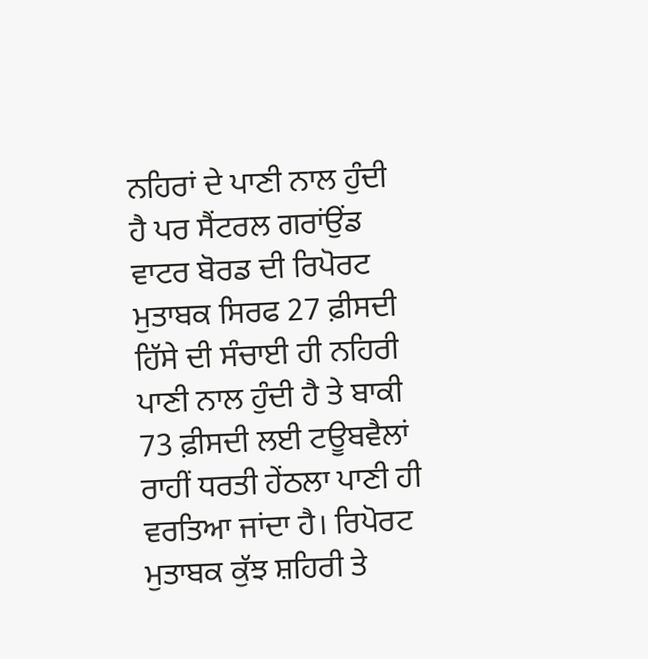ਨਹਿਰਾਂ ਦੇ ਪਾਣੀ ਨਾਲ ਹੁੰਦੀ ਹੈ ਪਰ ਸੈਂਟਰਲ ਗਰਾਂਉਂਡ ਵਾਟਰ ਬੋਰਡ ਦੀ ਰਿਪੋਰਟ ਮੁਤਾਬਕ ਸਿਰਫ 27 ਫ਼ੀਸਦੀ ਹਿੱਸੇ ਦੀ ਸੰਚਾਈ ਹੀ ਨਹਿਰੀ ਪਾਣੀ ਨਾਲ ਹੁੰਦੀ ਹੈ ਤੇ ਬਾਕੀ 73 ਫ਼ੀਸਦੀ ਲਈ ਟਊਬਵੈਲਾਂ ਰਾਹੀਂ ਧਰਤੀ ਹੇਂਠਲਾ ਪਾਣੀ ਹੀ ਵਰਤਿਆ ਜਾਂਦਾ ਹੈ। ਰਿਪੋਰਟ ਮੁਤਾਬਕ ਕੁੱਝ ਸ਼ਹਿਰੀ ਤੇ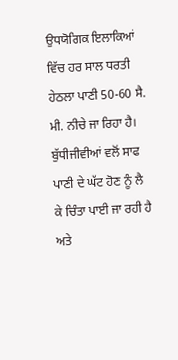ਉਧਯੋਗਿਕ ਇਲਾਕਿਆਂ ਵਿੱਚ ਹਰ ਸਾਲ ਧਰਤੀ ਹੇਠਲਾ ਪਾਣੀ 50-60 ਸੈ. ਮੀ. ਨੀਚੇ ਜਾ ਰਿਹਾ ਹੈ।
ਬੁੱਧੀਜੀਵੀਆਂ ਵਲੋਂ ਸਾਫ ਪਾਣੀ ਦੇ ਘੱਟ ਹੋਣ ਨੂੰ ਲੈ ਕੇ ਚਿੰਤਾ ਪਾਈ ਜਾ ਰਹੀ ਹੈ ਅਤੇ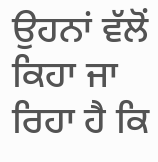ਉਹਨਾਂ ਵੱਲੋਂ ਕਿਹਾ ਜਾ ਰਿਹਾ ਹੈ ਕਿ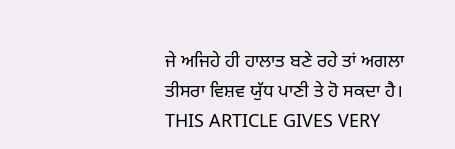ਜੇ ਅਜਿਹੇ ਹੀ ਹਾਲਾਤ ਬਣੇ ਰਹੇ ਤਾਂ ਅਗਲਾ ਤੀਸਰਾ ਵਿਸ਼ਵ ਯੁੱਧ ਪਾਣੀ ਤੇ ਹੋ ਸਕਦਾ ਹੈ।
THIS ARTICLE GIVES VERY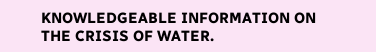KNOWLEDGEABLE INFORMATION ON THE CRISIS OF WATER.